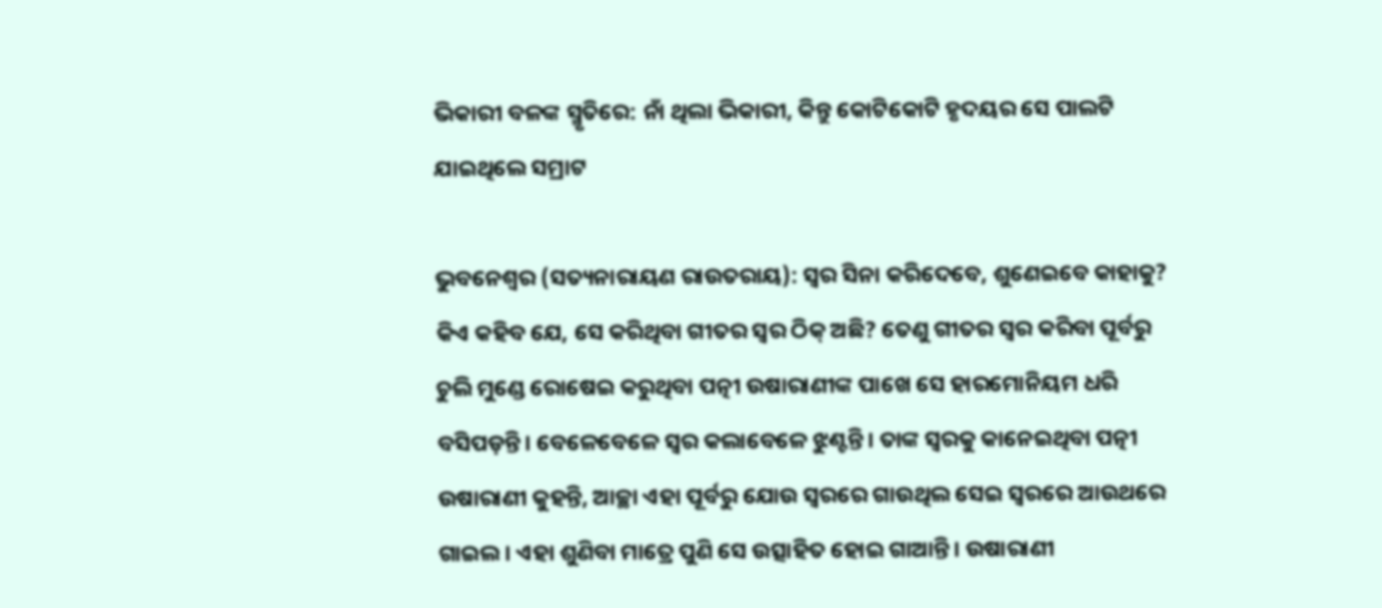ଭିକାରୀ ବଳଙ୍କ ସ୍ମୃତିରେ: ନାଁ ଥିଲା ଭିକାରୀ, କିନ୍ତୁ କୋଟିକୋଟି ହୃଦୟର ସେ ପାଲଟି ଯାଇଥିଲେ ସମ୍ରାଟ

ଭୁବନେଶ୍ବର (ସତ୍ୟନାରାୟଣ ରାଉତରାୟ): ସ୍ବର ସିନା କରିଦେବେ, ଶୁଣେଇବେ କାହାକୁ? କିଏ କହିବ ଯେ, ସେ କରିଥିବା ଗୀତର ସ୍ବର ଠିକ୍‌ ଅଛି? ତେଣୁ ଗୀତର ସ୍ବର କରିବା ପୂର୍ବରୁ ଚୁଲି ମୁଣ୍ଡେ ରୋଷେଇ କରୁଥିବା ପତ୍ନୀ ଉଷାରାଣୀଙ୍କ ପାଖେ ସେ ହାରମୋନିୟମ ଧରି ବସିପଡ଼ନ୍ତି। ବେ‌ଳେବେଳେ ସ୍ବର କଲାବେଳେ ଝୁଣ୍ଟନ୍ତି। ତାଙ୍କ ସ୍ବରକୁ କାନେଇଥିବା ପତ୍ନୀ ଉଷାରାଣୀ କୁହନ୍ତି, ଆଚ୍ଛା ଏହା ପୂର୍ବରୁ ଯୋଉ ସ୍ବରରେ ଗାଉଥିଲ ସେଇ ସ୍ବରରେ ଆଉଥରେ ଗାଇଲ। ଏହା ଶୁଣିବା ମାତ୍ରେ ପୁଣି ସେ ଉତ୍ସାହିତ ହୋଇ ଗାଆନ୍ତି। ଉଷାରାଣୀ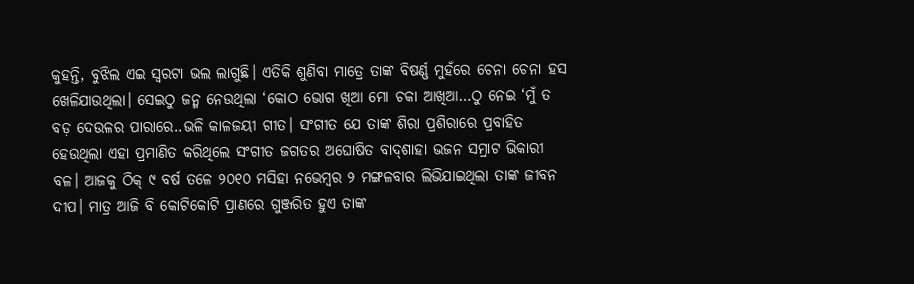କୁହନ୍ତି, ବୁଝିଲ ଏଇ ସ୍ବରଟା ଭଲ ଲାଗୁଛି। ଏତିକି ଶୁଣିବା ମାତ୍ରେ ତାଙ୍କ ବିଷର୍ଣ୍ଣ ମୁହଁରେ ଚେନା ଚେନା ହସ ଖେଳିଯାଉଥିଲା। ସେଇଠୁ ଜନ୍ମ ନେଉଥିଲା ‘କୋଠ ଭୋଗ ଖିଆ ମୋ ଚକା ଆଖିଆ…ଠୁ ନେଇ ‘ମୁଁ ତ ବଡ଼ ଦେଉଳର ପାରାରେ..ଭଳି କାଳଜୟୀ ଗୀତ। ସଂଗୀତ ଯେ ତାଙ୍କ ଶିରା ପ୍ରଶିରାରେ ପ୍ରବାହିତ ହେଉଥିଲା ଏହା ପ୍ରମାଣିତ କରିଥିଲେ ସଂଗୀତ ଜଗତର ଅଘୋଷିତ ବାଦ୍‌ଶାହା ଭଜନ ସମ୍ରାଟ ଭିକାରୀ ବଳ। ଆଜକୁ ଠିକ୍‌ ୯ ବର୍ଷ ତଳେ ୨୦୧୦ ମସିହା ନଭେମ୍ବର ୨ ମଙ୍ଗଳବାର ଲିଭିଯାଇଥିଲା ତାଙ୍କ ଜୀବନ ଦୀପ। ମାତ୍ର ଆଜି ବି କୋଟିକୋଟି ପ୍ରାଣରେ ଗୁଞ୍ଜରିତ ହୁଏ ତାଙ୍କ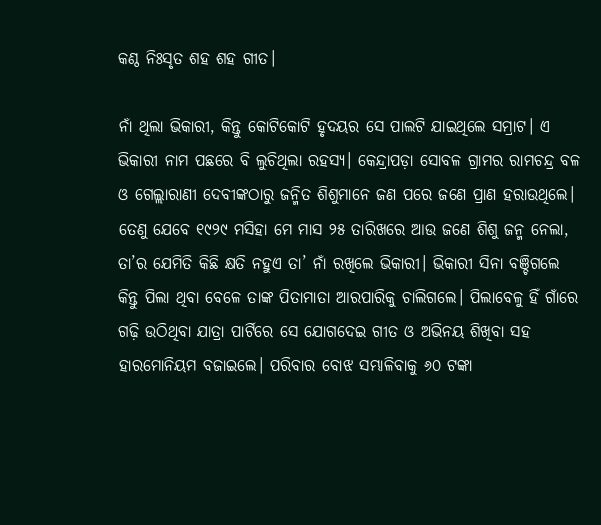କଣ୍ଠ ନିଃସୃତ ଶହ ଶହ ଗୀତ।

ନାଁ ଥିଲା ଭିକାରୀ, କିନ୍ତୁ କୋଟିକୋଟି ହୃଦୟର ସେ ପାଲଟି ଯାଇଥିଲେ ସମ୍ରାଟ। ଏ ଭିକାରୀ ନାମ ପଛରେ ବି ଲୁଚିଥିଲା ରହସ୍ୟ। କେନ୍ଦ୍ରାପଡ଼ା ସୋବଳ ଗ୍ରାମର ରାମଚନ୍ଦ୍ର ବଳ ଓ ଗେଲ୍ଲାରାଣୀ ଦେବୀଙ୍କଠାରୁ ଜନ୍ମିତ ଶିଶୁମାନେ ଜଣ ପରେ ଜଣେ ପ୍ରାଣ ହରାଉଥିଲେ। ତେଣୁ ଯେବେ ୧୯୨୯ ମସିହା ମେ ମାସ ୨୫ ତାରିଖରେ ଆଉ ଜଣେ ଶିଶୁ ଜନ୍ମ ନେଲା, ତା’ର ଯେମିତି କିଛି କ୍ଷତି ନହୁଏ ‌ତା’ ନାଁ ରଖିଲେ ଭିକାରୀ। ଭିକାରୀ ସିନା ବଞ୍ଚିଗଲେ କିନ୍ତୁ ପିଲା ‌ଥିବା ବେଳେ ତାଙ୍କ ପିତାମାତା ଆରପାରିକୁ ଚାଲିଗଲେ। ପିଲାବେଳୁ ହିଁ ଗାଁରେ ଗଢ଼ି ଉଠିଥିବା ଯାତ୍ରା ପାର୍ଟିରେ ସେ ଯୋଗଦେଇ ଗୀତ ଓ ଅଭିନୟ ଶିଖିବା ସହ ହାରମୋନିୟମ ବଜାଇଲେ। ପରିବାର ବୋଝ ସମ୍ଭାଳିବାକୁ ୬୦ ଟଙ୍କା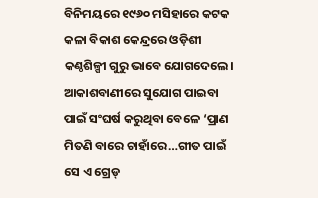ବିନିମୟରେ ୧୯୬୦ ମସିହାରେ କଟକ କଳା ବିକାଶ କେନ୍ଦ୍ରରେ ଓଡ଼ିଶୀ କଣ୍ଠଶିଳ୍ପୀ ଗୁରୁ ଭାବେ ଯୋଗଦେଲେ। ଆକାଶବାଣୀରେ ସୁଯୋଗ ପାଇବା ପାଇଁ ସଂଘର୍ଷ କରୁଥିବା ବେଳେ ‘ପ୍ରାଣ ମିତଣି ବାରେ ଚାହାଁରେ…ଗୀତ ପାଇଁ ସେ ଏ ଗ୍ରେଡ୍‌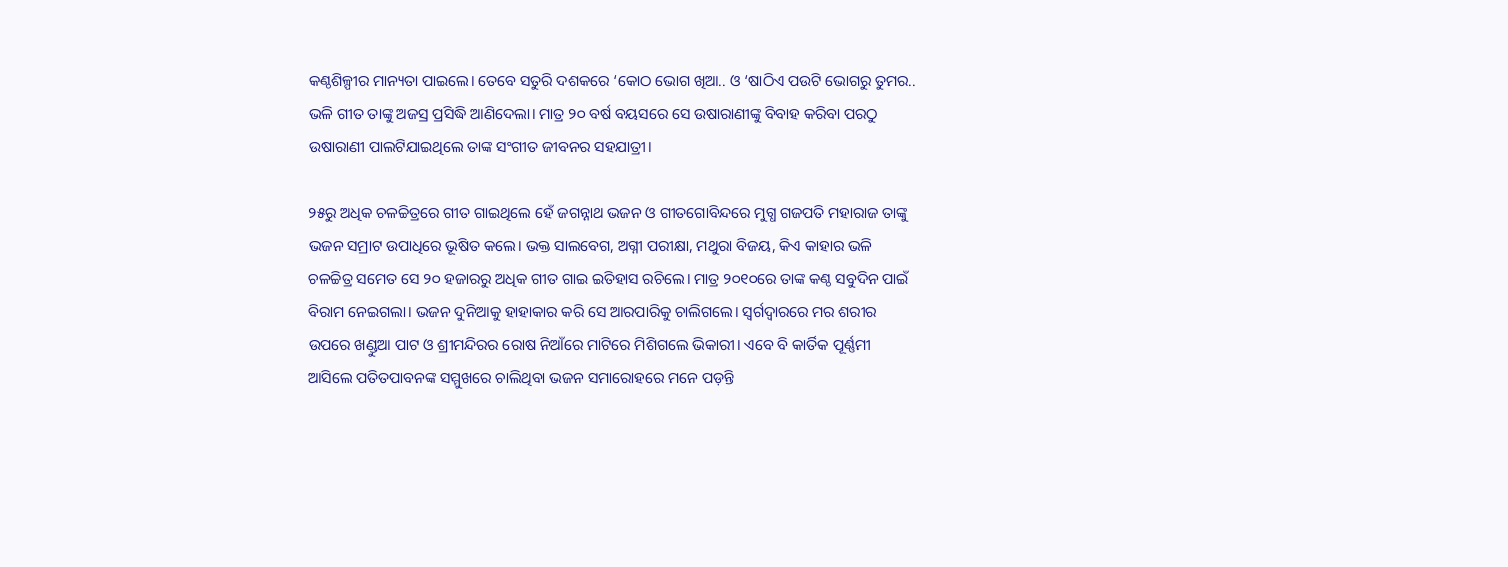କଣ୍ଠଶିଳ୍ପୀର ମାନ୍ୟତା ପାଇଲେ। ତେବେ ସତୁରି ଦଶକରେ ‘କୋଠ ଭୋଗ ଖିଆ.. ଓ ‘ଷାଠିଏ ପଉଟି ଭୋଗରୁ ତୁମର.. ଭଳି ଗୀତ ତାଙ୍କୁ ଅଜସ୍ର ପ୍ରସିଦ୍ଧି ଆଣିଦେଲା। ମାତ୍ର ୨୦ ବର୍ଷ ବୟସରେ ସେ ଉଷାରାଣୀଙ୍କୁ ବିବାହ କରିବା ପରଠୁ ଉଷାରାଣୀ ପାଲଟିଯାଇଥିଲେ ତାଙ୍କ ସଂଗୀତ ଜୀବନର ସହଯାତ୍ରୀ।

୨୫ରୁ ଅଧିକ ଚଳଚ୍ଚିତ୍ରରେ ଗୀତ ଗାଇଥିଲେ ହେଁ ଜଗନ୍ନାଥ ଭଜନ ଓ ଗୀତଗୋବିନ୍ଦରେ ମୁଗ୍ଧ ଗଜପତି ମହାରାଜ ତାଙ୍କୁ ଭଜନ ସମ୍ରାଟ ଉପାଧିରେ ଭୂଷିତ କଲେ। ଭକ୍ତ ସାଲବେଗ, ଅଗ୍ନୀ ପରୀକ୍ଷା, ମଥୁରା ବିଜୟ, କିଏ କାହାର ଭଳି ଚଳଚ୍ଚିତ୍ର ସମେତ ସେ ୨୦ ହଜାରରୁ ଅଧିକ ଗୀତ ଗାଇ ଇତିହାସ ରଚିଲେ। ମାତ୍ର ୨୦୧୦ରେ ତାଙ୍କ କଣ୍ଠ ସବୁଦିନ ପାଇଁ ବିରାମ ନେଇଗଲା। ଭଜନ ଦୁନିଆକୁ ହାହାକାର କରି ସେ ଆରପାରିକୁ ଚାଲିଗଲେ। ସ୍ବର୍ଗଦ୍ବାରରେ ମର ଶରୀର ଉପରେ ଖଣ୍ଡୁଆ ପାଟ ଓ ଶ୍ରୀମନ୍ଦିରର ରୋଷ ନିଆଁରେ ମାଟିରେ ମିଶିଗଲେ ଭିକାରୀ। ଏବେ ବି କାର୍ତିକ ପୂର୍ଣ୍ଣମୀ ଆସିଲେ ପତିତପାବନଙ୍କ ସମ୍ମୁଖରେ ଚାଲିଥିବା ଭଜନ ସମାରୋହରେ ମନେ ପଡ଼ନ୍ତି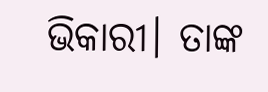ଭିକାରୀ। ତାଙ୍କ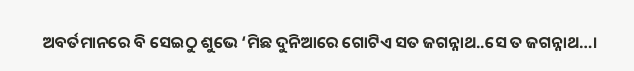ଅବର୍ତମାନରେ ବି ସେଇଠୁ ଶୁଭେ ‘ମିଛ ଦୁନିଆରେ ଗୋଟିଏ ସତ ଜଗନ୍ନାଥ..ସେ ତ ଜଗନ୍ନାଥ…।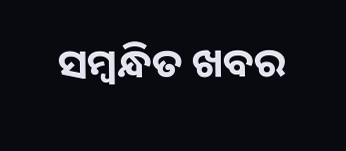ସମ୍ବନ୍ଧିତ ଖବର